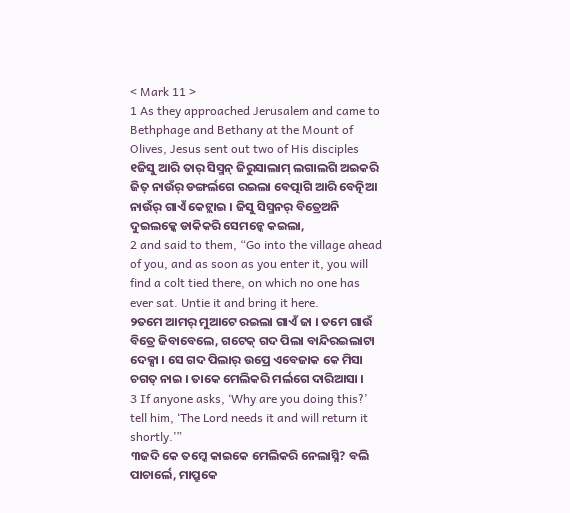< Mark 11 >
1 As they approached Jerusalem and came to Bethphage and Bethany at the Mount of Olives, Jesus sent out two of His disciples
୧ଜିସୁ ଆରି ତାର୍ ସିସ୍ମନ୍ ଜିରୁସାଲାମ୍ ଲଗାଲଗି ଅଇକରି ଜିତ୍ ନାଉଁର୍ ଡଙ୍ଗର୍ଲଗେ ରଇଲା ବେତ୍ପାଗି ଆରି ବେତ୍ନିଆ ନାଉଁର୍ ଗାଏଁ କେଟ୍ଲାଇ । ଜିସୁ ସିସ୍ମନର୍ ବିତ୍ରେଅନି ଦୁଇଲକ୍କେ ଡାକିକରି ସେମନ୍କେ କଇଲା,
2 and said to them, “Go into the village ahead of you, and as soon as you enter it, you will find a colt tied there, on which no one has ever sat. Untie it and bring it here.
୨ତମେ ଆମର୍ ମୁଆଟେ ରଇଲା ଗାଏଁ ଜା । ତମେ ଗାଉଁ ବିତ୍ରେ ଜିବାବେଲେ, ଗଟେକ୍ ଗଦ ପିଲା ବାନ୍ଦିରଇଲାଟା ଦେକ୍ସା । ସେ ଗଦ ପିଲାର୍ ଉପ୍ରେ ଏବେଜାକ କେ ମିସା ଚଗତ୍ ନାଇ । ତାକେ ମେଲିକରି ମର୍ଲଗେ ଦାରିଆସା ।
3 If anyone asks, ‘Why are you doing this?’ tell him, ‘The Lord needs it and will return it shortly.’”
୩ଜଦି କେ ତମ୍କେ କାଇକେ ମେଲିକରି ନେଲାସ୍ନି? ବଲି ପାଚାର୍ଲେ, ମାପ୍ରୁକେ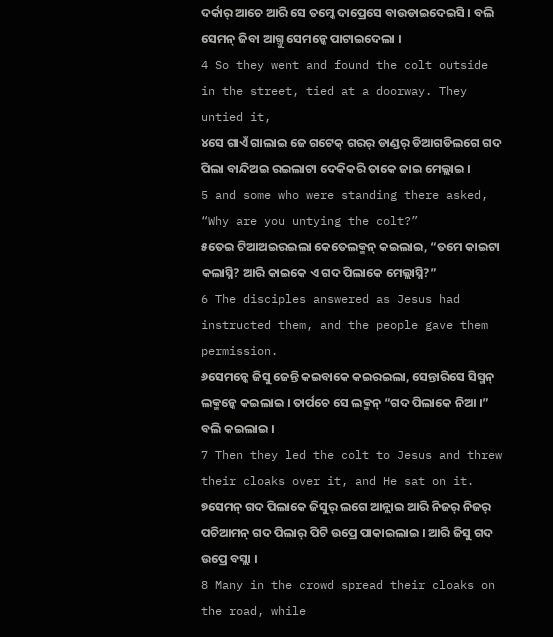ଦର୍କାର୍ ଆଚେ ଆରି ସେ ତମ୍କେ ଦାପ୍ରେସେ ବାଉଡାଇଦେଇସି । ବଲି ସେମନ୍ ଜିବା ଆଗ୍ତୁ ସେମନ୍କେ ପାଟାଇଦେଲା ।
4 So they went and found the colt outside in the street, tied at a doorway. They untied it,
୪ସେ ଗାଏଁ ଗାଲାଇ ଜେ ଗଟେକ୍ ଗରର୍ ଡାଣ୍ଡର୍ ଡିଆଗଡିଲଗେ ଗଦ ପିଲା ବାନ୍ଦିଅଇ ରଇଲାଟା ଦେକିକରି ତାକେ ଜାଇ ମେଲ୍ଲାଇ ।
5 and some who were standing there asked, “Why are you untying the colt?”
୫ତେଇ ଟିଆଅଇରଇଲା କେତେଲକ୍ମନ୍ କଇଲାଇ, “ତମେ କାଇଟା କଲାସ୍ନି? ଆରି କାଇକେ ଏ ଗଦ ପିଲାକେ ମେଲ୍ଲାସ୍ନି?”
6 The disciples answered as Jesus had instructed them, and the people gave them permission.
୬ସେମନ୍କେ ଜିସୁ ଜେନ୍ତି କଇବାକେ କଇରଇଲା, ସେନ୍ତାରିସେ ସିସ୍ମନ୍ ଲକ୍ମନ୍କେ କଇଲାଇ । ତାର୍ପଚେ ସେ ଲକ୍ମନ୍ “ଗଦ ପିଲାକେ ନିଆ ।” ବଲି କଇଲାଇ ।
7 Then they led the colt to Jesus and threw their cloaks over it, and He sat on it.
୭ସେମନ୍ ଗଦ ପିଲାକେ ଜିସୁର୍ ଲଗେ ଆନ୍ଲାଇ ଆରି ନିଜର୍ ନିଜର୍ ପଚିଆମନ୍ ଗଦ ପିଲାର୍ ପିଟି ଉପ୍ରେ ପାକାଇଲାଇ । ଆରି ଜିସୁ ଗଦ ଉପ୍ରେ ବସ୍ଲା ।
8 Many in the crowd spread their cloaks on the road, while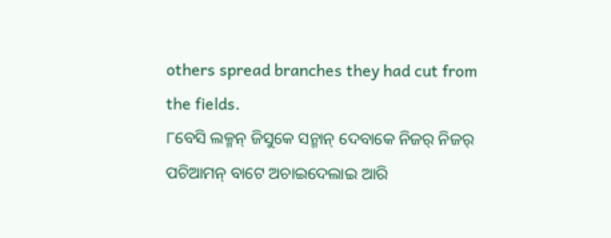others spread branches they had cut from the fields.
୮ବେସି ଲକ୍ମନ୍ ଜିସୁକେ ସନ୍ମାନ୍ ଦେବାକେ ନିଜର୍ ନିଜର୍ ପଚିଆମନ୍ ବାଟେ ଅଚାଇଦେଲାଇ ଆରି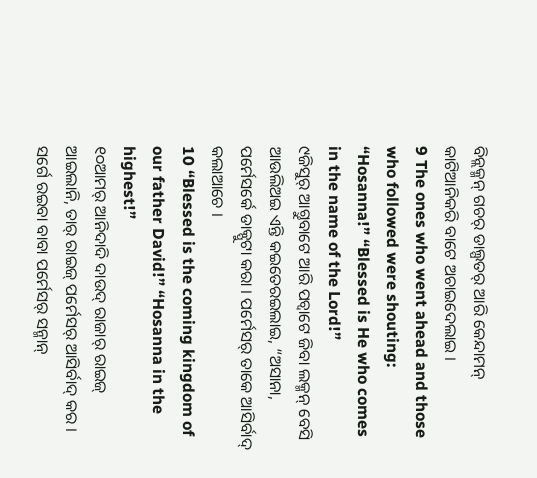ବିନ୍ଲକ୍ମନ୍ ଗଚର୍ ଡାଲ୍ପତର୍ ଆରି କେନ୍ଦାମନ୍ କାଟିଆନିକରି ବାଟେ ଅଚାଇଦେଲାଇ ।
9 The ones who went ahead and those who followed were shouting: “Hosanna!” “Blessed is He who comes in the name of the Lord!”
୯ଜିସୁର୍ ଆଗ୍ତୁବାଟେ ଆରି ପଚ୍ବାଟେ ଜିବା ଲକ୍ମନ୍ ବେସି ଆଉଲିଅଇ ଏନ୍ତି କଇତେରଇଲାଇ, “ଅସାନା, ପର୍ମେସର୍କେ ଡାକ୍ପୁଟା କରା । ପର୍ମେସର୍ ତାକେ ଆସିର୍ବାଦ୍ କଲାଆଚେ ।
10 “Blessed is the coming kingdom of our father David!” “Hosanna in the highest!”
୧୦ଆମର୍ ଆନିଦାଦି ଦାଉଦ୍ ରାଜାର୍ ରାଇଜ୍ ଆଇଲାନି, ତାର୍ ରାଇଜ୍ ପର୍ମେସର୍ ଆସିର୍ବାଦ୍ କର । ସର୍ଗେ ରଇବା ବାବା ପର୍ମେସର୍ ସନ୍ମାନ୍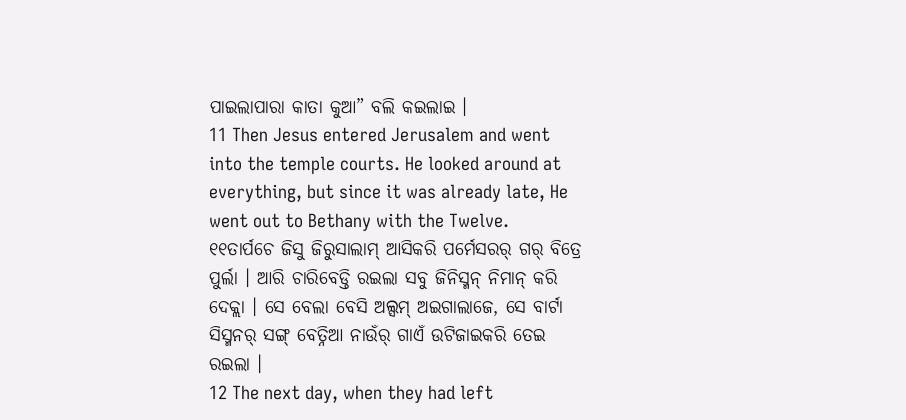ପାଇଲାପାରା କାତା କୁଆ” ବଲି କଇଲାଇ ।
11 Then Jesus entered Jerusalem and went into the temple courts. He looked around at everything, but since it was already late, He went out to Bethany with the Twelve.
୧୧ତାର୍ପଚେ ଜିସୁ ଜିରୁସାଲାମ୍ ଆସିକରି ପର୍ମେସରର୍ ଗର୍ ବିତ୍ରେ ପୁର୍ଲା । ଆରି ଚାରିବେଡ୍ତି ରଇଲା ସବୁ ଜିନିସ୍ମନ୍ ନିମାନ୍ କରି ଦେକ୍ଲା । ସେ ବେଲା ବେସି ଅଲ୍ସମ୍ ଅଇଗାଲାଜେ, ସେ ବାର୍ଟା ସିସ୍ମନର୍ ସଙ୍ଗ୍ ବେତ୍ନିଆ ନାଉଁର୍ ଗାଏଁ ଉଟିଜାଇକରି ତେଇ ରଇଲା ।
12 The next day, when they had left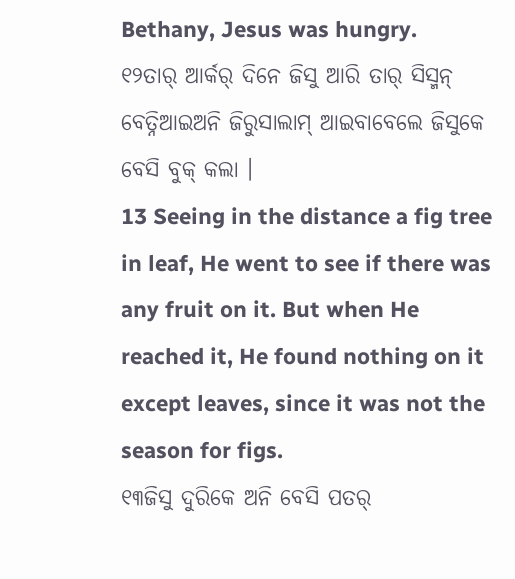Bethany, Jesus was hungry.
୧୨ତାର୍ ଆର୍କର୍ ଦିନେ ଜିସୁ ଆରି ତାର୍ ସିସ୍ମନ୍ ବେତ୍ନିଆଇଅନି ଜିରୁସାଲାମ୍ ଆଇବାବେଲେ ଜିସୁକେ ବେସି ବୁକ୍ କଲା ।
13 Seeing in the distance a fig tree in leaf, He went to see if there was any fruit on it. But when He reached it, He found nothing on it except leaves, since it was not the season for figs.
୧୩ଜିସୁ ଦୁରିକେ ଅନି ବେସି ପତର୍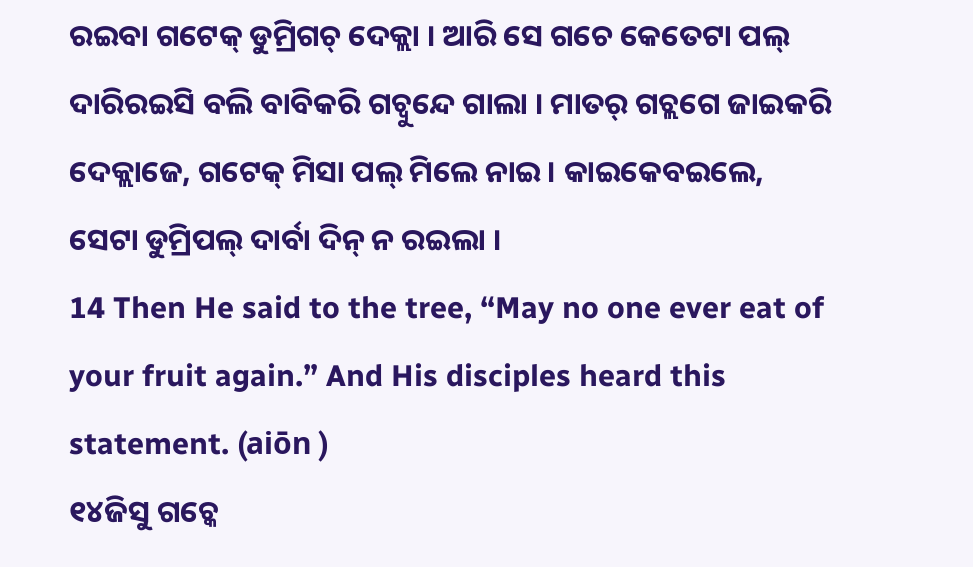ରଇବା ଗଟେକ୍ ଡୁମ୍ରିଗଚ୍ ଦେକ୍ଲା । ଆରି ସେ ଗଚେ କେତେଟା ପଲ୍ ଦାରିରଇସି ବଲି ବାବିକରି ଗଚ୍ବୁନ୍ଦେ ଗାଲା । ମାତର୍ ଗଚ୍ଲଗେ ଜାଇକରି ଦେକ୍ଲାଜେ, ଗଟେକ୍ ମିସା ପଲ୍ ମିଲେ ନାଇ । କାଇକେବଇଲେ, ସେଟା ଡୁମ୍ରିପଲ୍ ଦାର୍ବା ଦିନ୍ ନ ରଇଲା ।
14 Then He said to the tree, “May no one ever eat of your fruit again.” And His disciples heard this statement. (aiōn )
୧୪ଜିସୁ ଗଚ୍କେ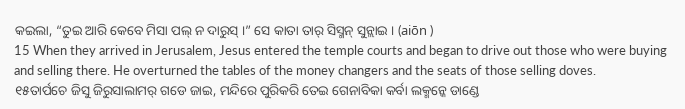କଇଲା, “ତୁଇ ଆରି କେବେ ମିସା ପଲ୍ ନ ଦାରୁସ୍ ।” ସେ କାତା ତାର୍ ସିସ୍ମନ୍ ସୁନ୍ଲାଇ । (aiōn )
15 When they arrived in Jerusalem, Jesus entered the temple courts and began to drive out those who were buying and selling there. He overturned the tables of the money changers and the seats of those selling doves.
୧୫ତାର୍ପଚେ ଜିସୁ ଜିରୁସାଲାମର୍ ଗଡେ ଜାଇ, ମନ୍ଦିରେ ପୁରିକରି ତେଇ ଗେନାବିକା କର୍ବା ଲକ୍ମନ୍କେ ଡାଣ୍ଡେ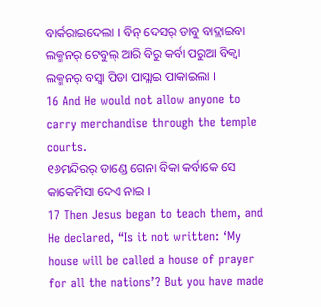ବାର୍କରାଇଦେଲା । ବିନ୍ ଦେସର୍ ଡାବୁ ବାଦ୍ଲାଇବା ଲକ୍ମନର୍ ଟେବୁଲ୍ ଆରି ବିରୁ କର୍ବା ପରୁଆ ବିକ୍ବା ଲକ୍ମନର୍ ବସ୍ବା ପିଡା ପାସ୍ଲାଇ ପାକାଇଲା ।
16 And He would not allow anyone to carry merchandise through the temple courts.
୧୬ମନ୍ଦିରର୍ ଡାଣ୍ଡେ ଗେନା ବିକା କର୍ବାକେ ସେ କାକେମିସା ଦେଏ ନାଇ ।
17 Then Jesus began to teach them, and He declared, “Is it not written: ‘My house will be called a house of prayer for all the nations’? But you have made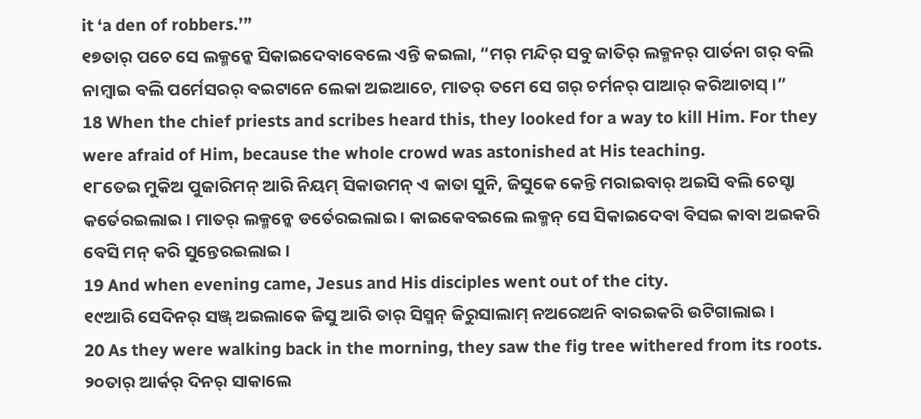it ‘a den of robbers.’”
୧୭ତାର୍ ପଚେ ସେ ଲକ୍ମନ୍କେ ସିକାଇଦେବାବେଲେ ଏନ୍ତି କଇଲା, “ମର୍ ମନ୍ଦିର୍ ସବୁ ଜାତିର୍ ଲକ୍ମନର୍ ପାର୍ତନା ଗର୍ ବଲି ନାମ୍ବାଇ ବଲି ପର୍ମେସରର୍ ବଇଟାନେ ଲେକା ଅଇଆଚେ, ମାତର୍ ତମେ ସେ ଗର୍ ଚର୍ମନର୍ ପାଆର୍ କରିଆଚାସ୍ ।”
18 When the chief priests and scribes heard this, they looked for a way to kill Him. For they were afraid of Him, because the whole crowd was astonished at His teaching.
୧୮ତେଇ ମୁକିଅ ପୁଜାରିମନ୍ ଆରି ନିୟମ୍ ସିକାଉମନ୍ ଏ କାତା ସୁନି, ଜିସୁକେ କେନ୍ତି ମରାଇବାର୍ ଅଇସି ବଲି ଚେସ୍ଟା କର୍ତେରଇଲାଇ । ମାତର୍ ଲକ୍ମନ୍କେ ଡର୍ତେରଇଲାଇ । କାଇକେବଇଲେ ଲକ୍ମନ୍ ସେ ସିକାଇଦେବା ବିସଇ କାବା ଅଇକରି ବେସି ମନ୍ କରି ସୁନ୍ତେରଇଲାଇ ।
19 And when evening came, Jesus and His disciples went out of the city.
୧୯ଆରି ସେଦିନର୍ ସଞ୍ଜ୍ ଅଇଲାକେ ଜିସୁ ଆରି ତାର୍ ସିସ୍ମନ୍ ଜିରୁସାଲାମ୍ ନଅରେଅନି ବାରଇକରି ଉଟିଗାଲାଇ ।
20 As they were walking back in the morning, they saw the fig tree withered from its roots.
୨୦ତାର୍ ଆର୍କର୍ ଦିନର୍ ସାକାଲେ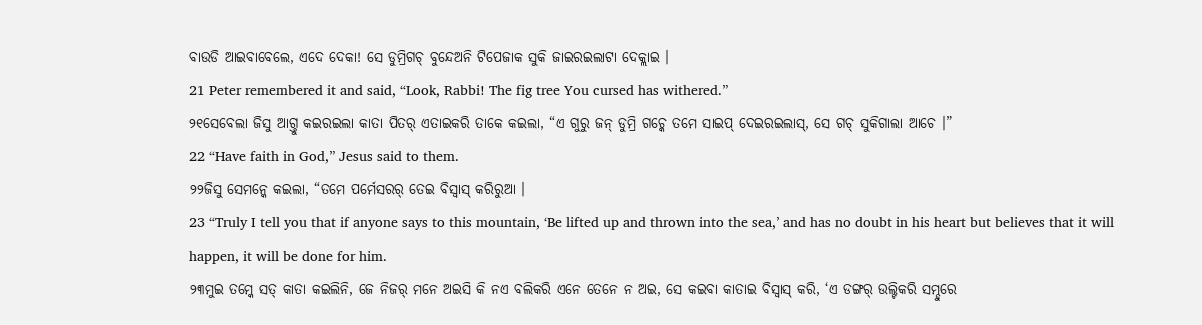ବାଉଡି ଆଇବାବେଲେ, ଏଦେ ଦେକା! ସେ ଡୁମ୍ରିଗଚ୍ ବୁନ୍ଦେଅନି ଟିପେଜାକ ସୁକି ଜାଇରଇଲାଟା ଦେକ୍ଲାଇ ।
21 Peter remembered it and said, “Look, Rabbi! The fig tree You cursed has withered.”
୨୧ସେବେଲା ଜିସୁ ଆଗ୍ତୁ କଇରଇଲା କାତା ପିତର୍ ଏତାଇକରି ତାକେ କଇଲା, “ଏ ଗୁରୁ ଜନ୍ ଡୁମ୍ରି ଗଚ୍କେ ତମେ ସାଇପ୍ ଦେଇରଇଲାସ୍, ସେ ଗଚ୍ ସୁକିଗାଲା ଆଚେ ।”
22 “Have faith in God,” Jesus said to them.
୨୨ଜିସୁ ସେମନ୍କେ କଇଲା, “ତମେ ପର୍ମେସରର୍ ତେଇ ବିସ୍ବାସ୍ କରିରୁଆ ।
23 “Truly I tell you that if anyone says to this mountain, ‘Be lifted up and thrown into the sea,’ and has no doubt in his heart but believes that it will happen, it will be done for him.
୨୩ମୁଇ ତମ୍କେ ସତ୍ କାତା କଇଲିନି, ଜେ ନିଜର୍ ମନେ ଅଇସି କି ନଏ ବଲିକରି ଏନେ ତେନେ ନ ଅଇ, ସେ କଇବା କାତାଇ ବିସ୍ବାସ୍ କରି, ‘ଏ ଡଙ୍ଗର୍ ଉଲ୍ଟିକରି ସମ୍ଦୁରେ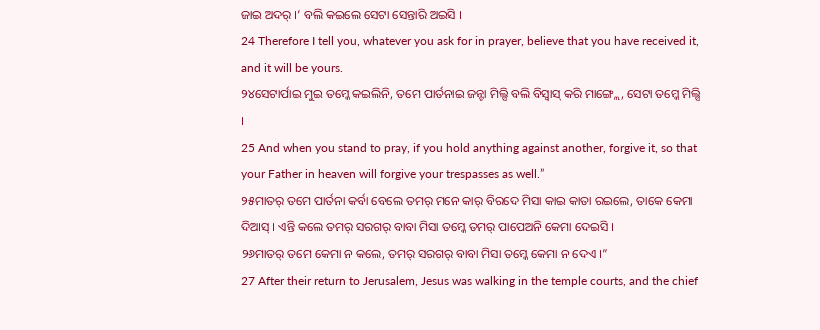ଜାଇ ଅଦର୍ ।’ ବଲି କଇଲେ ସେଟା ସେନ୍ତାରି ଅଇସି ।
24 Therefore I tell you, whatever you ask for in prayer, believe that you have received it, and it will be yours.
୨୪ସେଟାର୍ପାଇ ମୁଇ ତମ୍କେ କଇଲିନି, ତମେ ପାର୍ତନାଇ ଜନ୍ଟା ମିଲ୍ସି ବଲି ବିସ୍ବାସ୍ କରି ମାଙ୍ଗ୍ଲେ, ସେଟା ତମ୍କେ ମିଲ୍ସି ।
25 And when you stand to pray, if you hold anything against another, forgive it, so that your Father in heaven will forgive your trespasses as well.”
୨୫ମାତର୍ ତମେ ପାର୍ତନା କର୍ବା ବେଲେ ତମର୍ ମନେ କାର୍ ବିରଦେ ମିସା କାଇ କାତା ରଇଲେ, ତାକେ କେମା ଦିଆସ୍ । ଏନ୍ତି କଲେ ତମର୍ ସରଗର୍ ବାବା ମିସା ତମ୍କେ ତମର୍ ପାପେଅନି କେମା ଦେଇସି ।
୨୬ମାତର୍ ତମେ କେମା ନ କଲେ, ତମର୍ ସରଗର୍ ବାବା ମିସା ତମ୍କେ କେମା ନ ଦେଏ ।”
27 After their return to Jerusalem, Jesus was walking in the temple courts, and the chief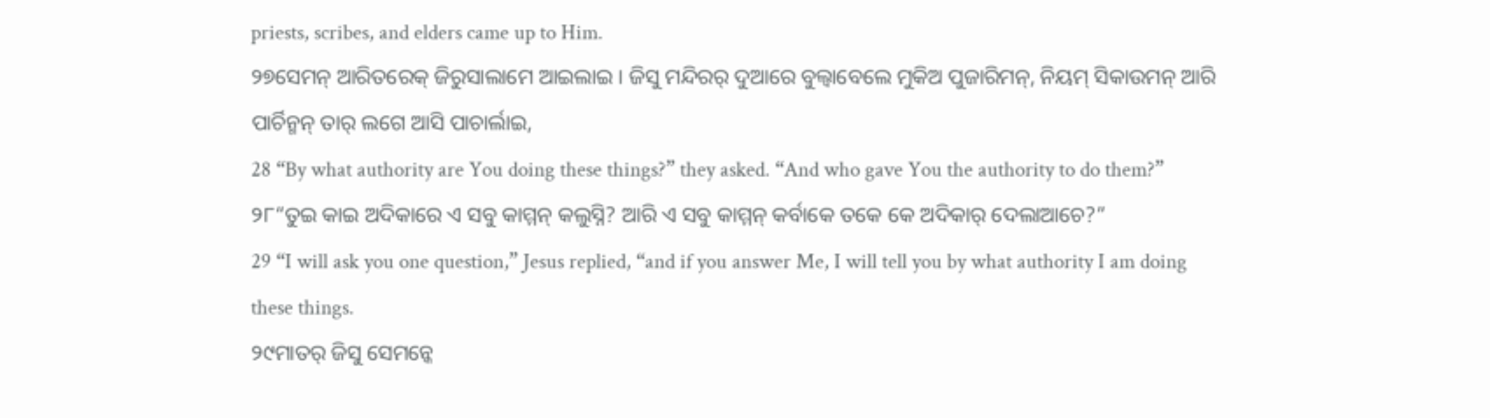priests, scribes, and elders came up to Him.
୨୭ସେମନ୍ ଆରିତରେକ୍ ଜିରୁସାଲାମେ ଆଇଲାଇ । ଜିସୁ ମନ୍ଦିରର୍ ଦୁଆରେ ବୁଲ୍ବାବେଲେ ମୁକିଅ ପୁଜାରିମନ୍, ନିୟମ୍ ସିକାଉମନ୍ ଆରି ପାର୍ଚିନ୍ମନ୍ ତାର୍ ଲଗେ ଆସି ପାଚାର୍ଲାଇ,
28 “By what authority are You doing these things?” they asked. “And who gave You the authority to do them?”
୨୮“ତୁଇ କାଇ ଅଦିକାରେ ଏ ସବୁ କାମ୍ମନ୍ କଲୁସ୍ନି? ଆରି ଏ ସବୁ କାମ୍ମନ୍ କର୍ବାକେ ତକେ କେ ଅଦିକାର୍ ଦେଲାଆଚେ?”
29 “I will ask you one question,” Jesus replied, “and if you answer Me, I will tell you by what authority I am doing these things.
୨୯ମାତର୍ ଜିସୁ ସେମନ୍କେ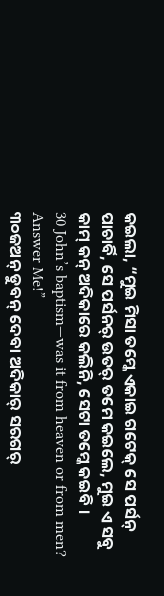କଇଲା, “ମୁଇ ମିସା ତମ୍କେ ଏକାଇ ଗଟେକ୍ ସେ ପର୍ସନ୍ ପାଚାର୍ବି, ସେ ପର୍ସନର୍ ଉତର୍ ତମେ କଇଲେ, ମୁଇ ଏ ସବୁ କାମ୍ କନ୍ ଅଦିକାରେ କଲିନି, ସେଟା ତମ୍କେ କଇବି ।
30 John’s baptism—was it from heaven or from men? Answer Me!”
୩୦ଜଅନ୍ ଡୁବନ୍ ଦେବା ଅଦିକାର୍ ସରଗର୍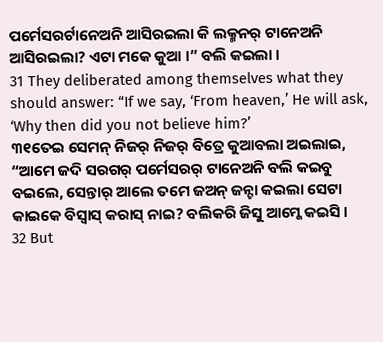ପର୍ମେସରର୍ଟାନେଅନି ଆସିରଇଲା କି ଲକ୍ମନର୍ ଟାନେଅନି ଆସିରଇଲା? ଏଟା ମକେ କୁଆ ।” ବଲି କଇଲା ।
31 They deliberated among themselves what they should answer: “If we say, ‘From heaven,’ He will ask, ‘Why then did you not believe him?’
୩୧ତେଇ ସେମନ୍ ନିଜର୍ ନିଜର୍ ବିତ୍ରେ କୁଆବଲା ଅଇଲାଇ, “ଆମେ ଜଦି ସରଗର୍ ପର୍ମେସରର୍ ଟାନେଅନି ବଲି କଇବୁ ବଇଲେ, ସେନ୍ତାର୍ ଆଲେ ତମେ ଜଅନ୍ ଜନ୍ଟା କଇଲା ସେଟା କାଇକେ ବିସ୍ବାସ୍ କରାସ୍ ନାଇ? ବଲିକରି ଜିସୁ ଆମ୍କେ କଇସି ।
32 But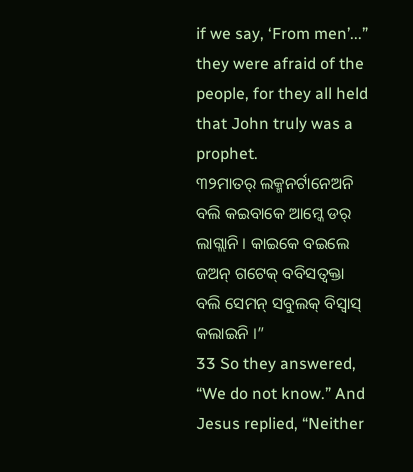if we say, ‘From men’...” they were afraid of the people, for they all held that John truly was a prophet.
୩୨ମାତର୍ ଲକ୍ମନର୍ଟାନେଅନି ବଲି କଇବାକେ ଆମ୍କେ ଡର୍ ଲାଗ୍ଲାନି । କାଇକେ ବଇଲେ ଜଅନ୍ ଗଟେକ୍ ବବିସତ୍ବକ୍ତା ବଲି ସେମନ୍ ସବୁଲକ୍ ବିସ୍ବାସ୍ କଲାଇନି ।”
33 So they answered, “We do not know.” And Jesus replied, “Neither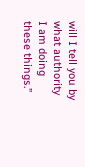will I tell you by what authority I am doing these things.”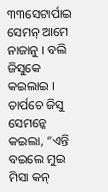୩୩ସେଟାର୍ପାଇ ସେମନ୍ ଆମେ ନାଜାନୁ । ବଲି ଜିସୁକେ କଇଲାଇ । ତାର୍ପଚେ ଜିସୁ ସେମନ୍କେ କଇଲା, “ଏନ୍ତି ବଇଲେ ମୁଇ ମିସା କନ୍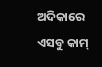ଅଦିକାରେ ଏସବୁ କାମ୍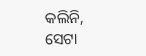କଲିନି, ସେଟା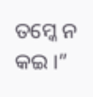ତମ୍କେ ନ କଇ ।”